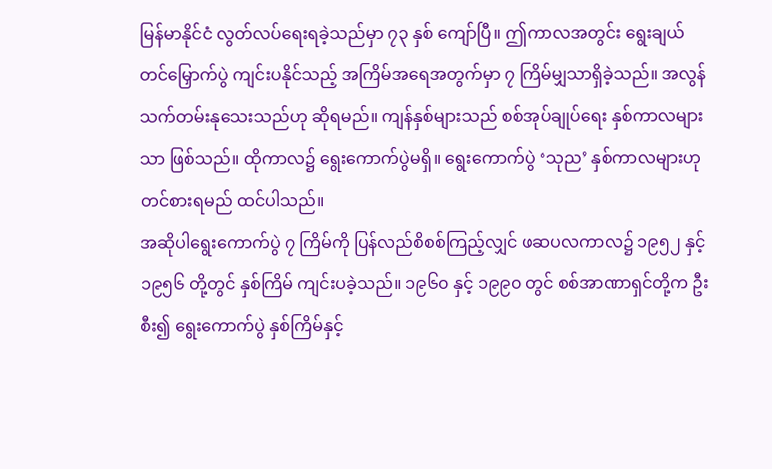မြန်မာနိုင်ငံ လွတ်လပ်ရေးရခဲ့သည်မှာ ၇၃ နှစ် ကျော်ပြီ။ ဤကာလအတွင်း ရွေးချယ်တင်မြှောက်ပွဲ ကျင်းပနိုင်သည့် အကြိမ်အရေအတွက်မှာ ၇ ကြိမ်မျှသာရှိခဲ့သည်။ အလွန်သက်တမ်းနုသေးသည်ဟု ဆိုရမည်။ ကျန်နှစ်များသည် စစ်အုပ်ချုပ်ရေး နှစ်ကာလများသာ ဖြစ်သည်။ ထိုကာလ၌ ရွေးကောက်ပွဲမရှိ။ ရွေးကောက်ပွဲ ‘သုည’ နှစ်ကာလများဟု တင်စားရမည် ထင်ပါသည်။
အဆိုပါရွေးကောက်ပွဲ ၇ ကြိမ်ကို ပြန်လည်စိစစ်ကြည့်လျှင် ဖဆပလကာလ၌ ၁၉၅၂ နှင့် ၁၉၅၆ တို့တွင် နှစ်ကြိမ် ကျင်းပခဲ့သည်။ ၁၉၆၀ နှင့် ၁၉၉၀ တွင် စစ်အာဏာရှင်တို့က ဦးစီး၍ ရွေးကောက်ပွဲ နှစ်ကြိမ်နှင့်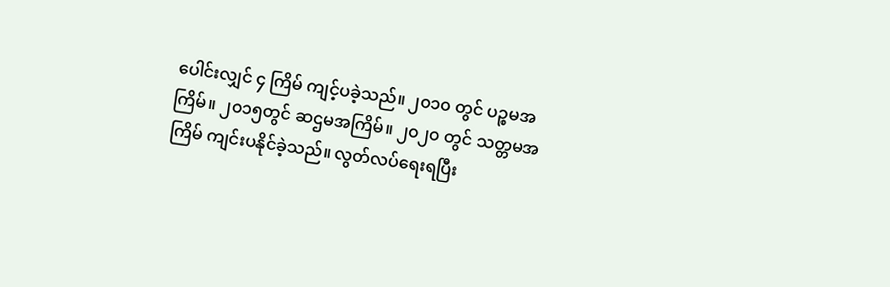ပေါင်းလျှင် ၄ ကြိမ် ကျင့်ပခဲ့သည်။ ၂၀၁၀ တွင် ပဉ္စမအကြိမ်။ ၂၀၁၅တွင် ဆဌမအကြိမ်။ ၂၀၂၀ တွင် သတ္တမအကြိမ် ကျင်းပနိုင်ခဲ့သည်။ လွတ်လပ်ရေးရပြီး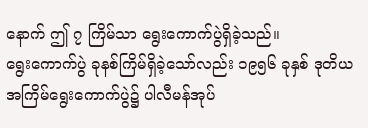နောက် ဤ ၇ ကြိမ်သာ ရွေးကောက်ပွဲရှိခဲ့သည်။
ရွေးကောက်ပွဲ ခုနစ်ကြိမ်ရှိခဲ့သော်လည်း ၁၉၅၆ ခုနှစ် ဒုတိယအကြိမ်ရွေးကောက်ပွဲ၌ ပါလီမန်အုပ်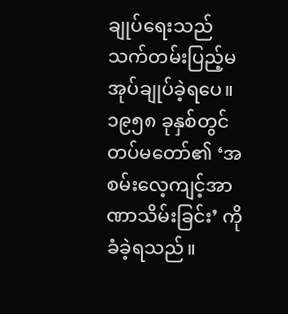ချုပ်ရေးသည် သက်တမ်းပြည့်မအုပ်ချုပ်ခဲ့ရပေ။ ၁၉၅၈ ခုနှစ်တွင် တပ်မတော်၏ ‘အစမ်းလေ့ကျင့်အာဏာသိမ်းခြင်း’ ကို ခံခဲ့ရသည်။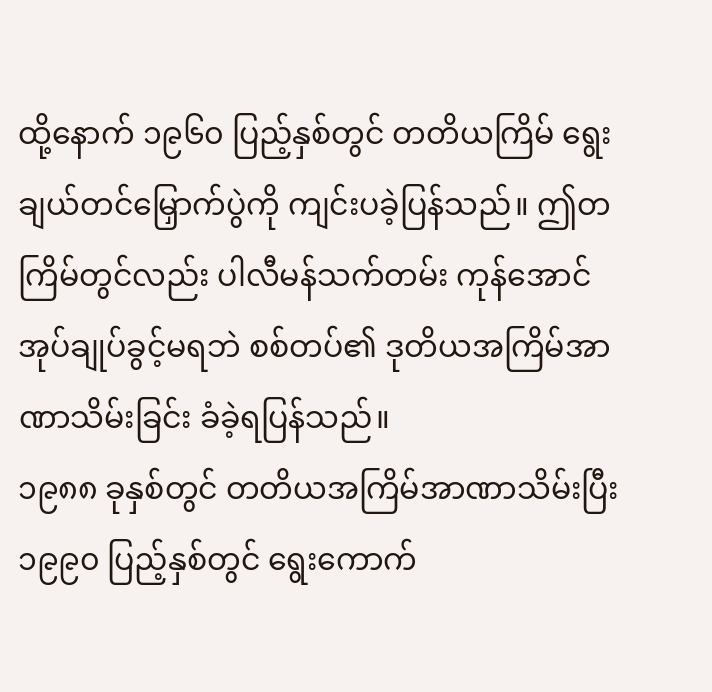ထို့နောက် ၁၉၆၀ ပြည့်နှစ်တွင် တတိယကြိမ် ရွေးချယ်တင်မြှောက်ပွဲကို ကျင်းပခဲ့ပြန်သည်။ ဤတကြိမ်တွင်လည်း ပါလီမန်သက်တမ်း ကုန်အောင်အုပ်ချုပ်ခွင့်မရဘဲ စစ်တပ်၏ ဒုတိယအကြိမ်အာဏာသိမ်းခြင်း ခံခဲ့ရပြန်သည်။
၁၉၈၈ ခုနှစ်တွင် တတိယအကြိမ်အာဏာသိမ်းပြီး ၁၉၉၀ ပြည့်နှစ်တွင် ရွေးကောက်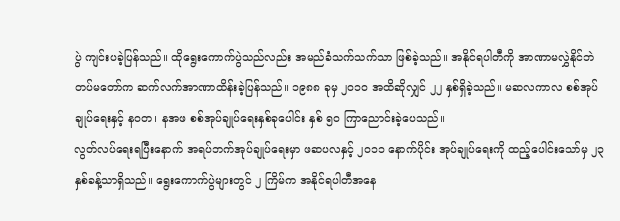ပွဲ ကျင်းပခဲ့ပြန်သည်။ ထိုရွေးကောက်ပွဲသည်လည်း အမည်ခံသက်သက်သာ ဖြစ်ခဲ့သည်။ အနိုင်ရပါတီကို အာဏာမလွှဲနိုင်ဘဲ တပ်မတော်က ဆက်လက်အာဏာထိန်းခဲ့ပြန်သည်။ ၁၉၈၈ ခုမှ ၂၀၁၀ အထိဆိုလျှင် ၂၂ နှစ်ရှိခဲ့သည်။ မဆလကာလ စစ်အုပ်ချုပ်ရေးနှင့် နဝတ၊ နအဖ စစ်အုပ်ချုပ်ရေးနှစ်ခုပေါင်း နှစ် ၅၀ ကြာညောင်းခဲ့ပေသည်။
လွတ်လပ်ရေးရပြီးနောက် အရပ်ဘက်အုပ်ချုပ်ရေးမှာ ဖဆပလနှင့် ၂၀၁၁ နောက်ပိုင်း အုပ်ချုပ်ရေးကို ထည့်ပေါင်းသော်မှ ၂၃ နှစ်ခန့်သာရှိသည်။ ရွေးကောက်ပွဲများတွင် ၂ ကြိမ်က အနိုင်ရပါတီအနေ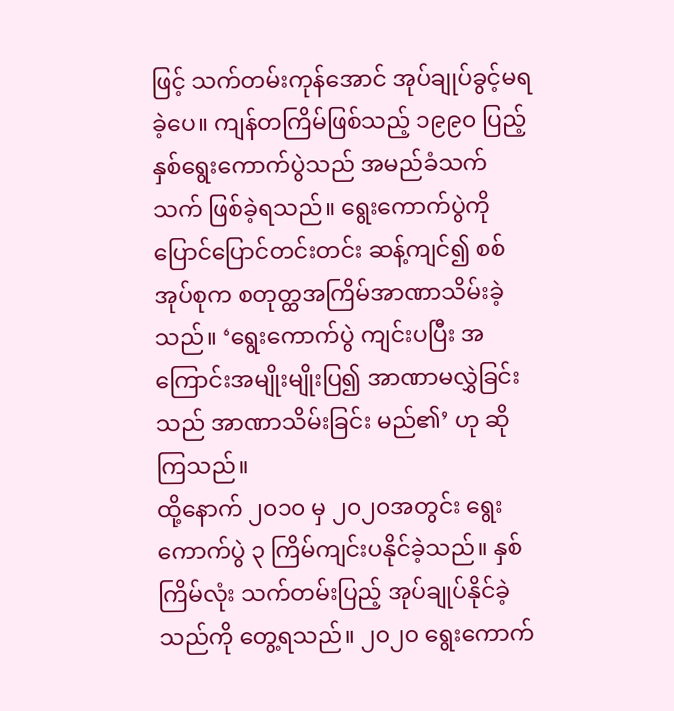ဖြင့် သက်တမ်းကုန်အောင် အုပ်ချုပ်ခွင့်မရခဲ့ပေ။ ကျန်တကြိမ်ဖြစ်သည့် ၁၉၉၀ ပြည့်နှစ်ရွေးကောက်ပွဲသည် အမည်ခံသက်သက် ဖြစ်ခဲ့ရသည်။ ရွေးကောက်ပွဲကို ပြောင်ပြောင်တင်းတင်း ဆန့်ကျင်၍ စစ်အုပ်စုက စတုတ္ထအကြိမ်အာဏာသိမ်းခဲ့သည်။ ‘ရွေးကောက်ပွဲ ကျင်းပပြီး အကြောင်းအမျိုးမျိုးပြ၍ အာဏာမလွှဲခြင်းသည် အာဏာသိမ်းခြင်း မည်၏’ ဟု ဆိုကြသည်။
ထို့နောက် ၂၀၁၀ မှ ၂၀၂၀အတွင်း ရွေးကောက်ပွဲ ၃ ကြိမ်ကျင်းပနိုင်ခဲ့သည်။ နှစ်ကြိမ်လုံး သက်တမ်းပြည့် အုပ်ချုပ်နိုင်ခဲ့သည်ကို တွေ့ရသည်။ ၂၀၂၀ ရွေးကောက်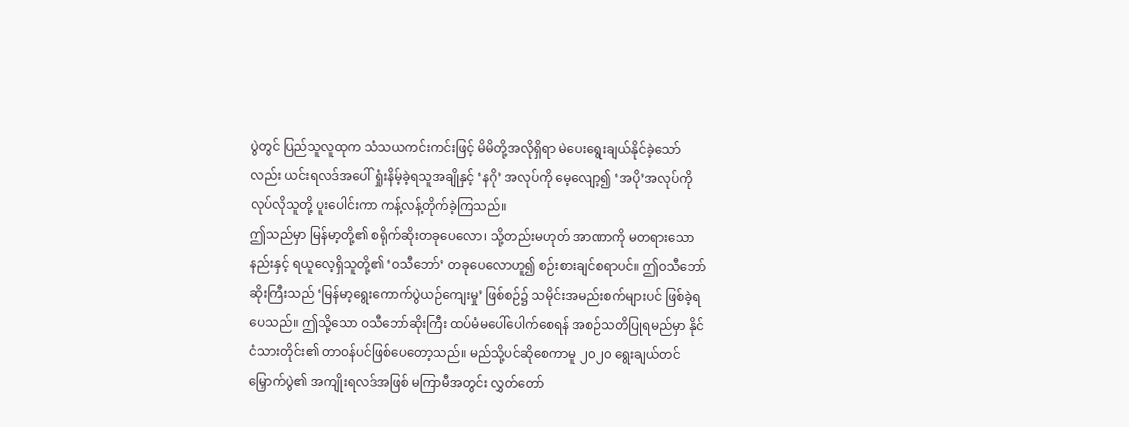ပွဲတွင် ပြည်သူလူထုက သံသယကင်းကင်းဖြင့် မိမိတို့အလိုရှိရာ မဲပေးရွေးချယ်နိုင်ခဲ့သော်လည်း ယင်းရလဒ်အပေါ် ရှုံးနိမ့်ခဲ့ရသူအချိုနှင့် ‘နဂို’ အလုပ်ကို မေ့လျော့၍ ‘အပို’အလုပ်ကို လုပ်လိုသူတို့ ပူးပေါင်းကာ ကန့်လန့်တိုက်ခဲ့ကြသည်။
ဤသည်မှာ မြန်မာ့တို့၏ စရိုက်ဆိုးတခုပေလော၊ သို့တည်းမဟုတ် အာဏာကို မတရားသောနည်းနှင့် ရယူလေ့ရှိသူတို့၏ ‘ဝသီဘော်’ တခုပေလောဟူ၍ စဉ်းစားချင်စရာပင်။ ဤဝသီဘော်ဆိုးကြီးသည် ‘မြန်မာ့ရွေးကောက်ပွဲယဉ်ကျေးမှု’ ဖြစ်စဉ်၌ သမိုင်းအမည်းစက်များပင် ဖြစ်ခဲ့ရပေသည်။ ဤသို့သော ဝသီဘော်ဆိုးကြီး ထပ်မံမပေါ်ပေါက်စေရန် အစဉ်သတိပြုရမည်မှာ နိုင်ငံသားတိုင်း၏ တာဝန်ပင်ဖြစ်ပေတော့သည်။ မည်သို့ပင်ဆိုစေကာမူ ၂၀၂၀ ရွေးချယ်တင်မြှောက်ပွဲ၏ အကျိုးရလဒ်အဖြစ် မကြာမီအတွင်း လွှတ်တော်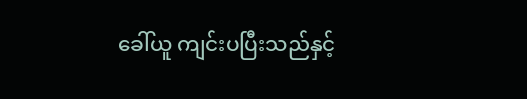ခေါ်ယူ ကျင်းပပြီးသည်နှင့်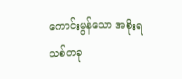ကောင်းမွန်သော အစိုးရသစ်တခု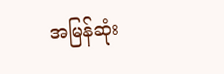အမြန်ဆုံး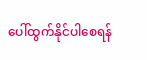ပေါ်ထွက်နိုင်ပါစေရန်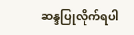ဆန္ဒပြုလိုက်ရပါ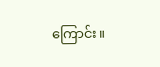ကြောင်း။